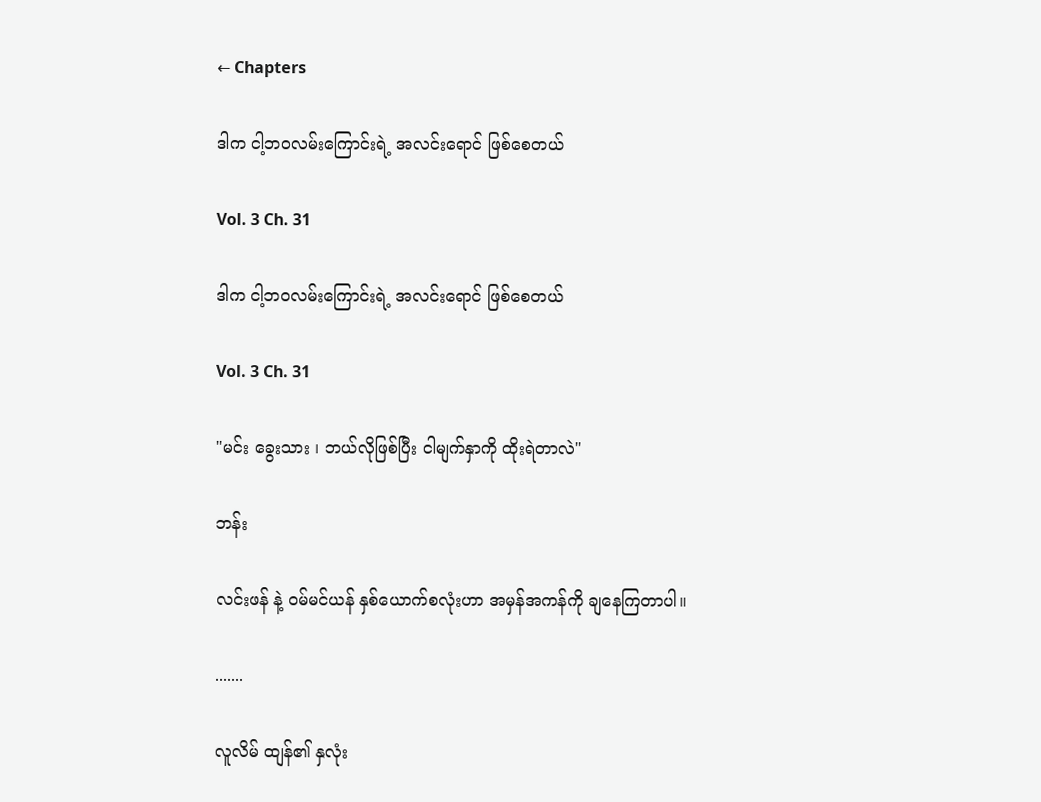← Chapters

ဒါက ငါ့ဘဝလမ်းကြောင်းရဲ့ အလင်းရောင် ဖြစ်စေတယ်

Vol. 3 Ch. 31

ဒါက ငါ့ဘဝလမ်းကြောင်းရဲ့ အလင်းရောင် ဖြစ်စေတယ်

Vol. 3 Ch. 31

"မင်း ခွေးသား ၊ ဘယ်လိုဖြစ်ပြီး ငါမျက်နှာကို ထိုးရဲတာလဲ"

ဘန်း

လင်းဖန် နဲ့ ဝမ်မင်ယန် နှစ်ယောက်စလုံးဟာ အမှန်အကန်ကို ချနေကြတာပါ။

.......

လူလိမ် ထျန်၏ နှလုံး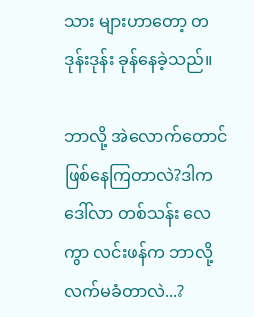သား များဟာတော့ တဒုန်းဒုန်း ခုန်နေခဲ့သည်။

ဘာလို့ အဲလောက်တောင် ဖြစ်နေကြတာလဲ?ဒါကဒေါ်လာ တစ်သန်း လေကွာ လင်းဖန်က ဘာလို့ လက်မခံတာလဲ...?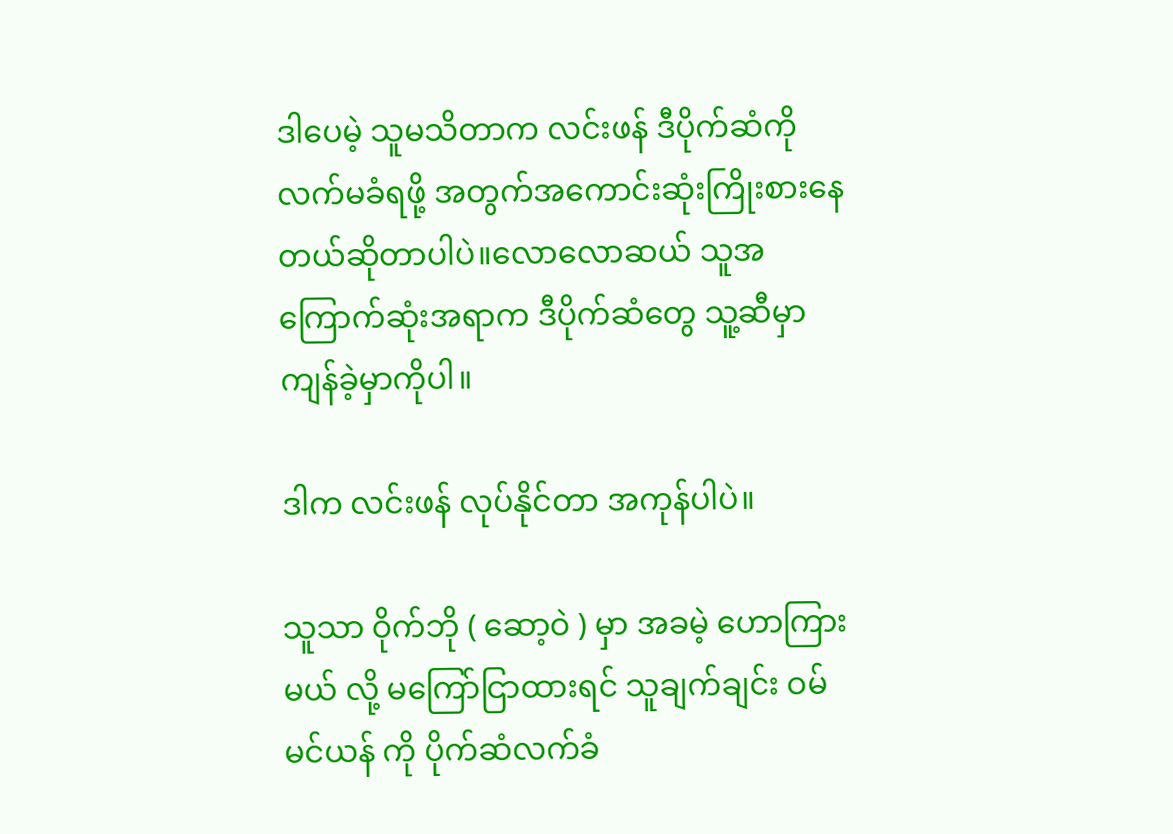ဒါပေမဲ့ သူမသိတာက လင်းဖန် ဒီပိုက်ဆံကို လက်မခံရဖို့ အတွက်အကောင်းဆုံးကြိုးစားနေတယ်ဆိုတာပါပဲ။လောလောဆယ် သူအကြောက်ဆုံးအရာက ဒီပိုက်ဆံတွေ သူ့ဆီမှာ ကျန်ခဲ့မှာကိုပါ။

ဒါက လင်းဖန် လုပ်နိုင်တာ အကုန်ပါပဲ။

သူသာ ဝိုက်ဘို ( ဆော့ဝဲ ) မှာ အခမဲ့ ဟောကြားမယ် လို့ မကြော်ငြာထားရင် သူချက်ချင်း ဝမ်မင်ယန် ကို ပိုက်ဆံလက်ခံ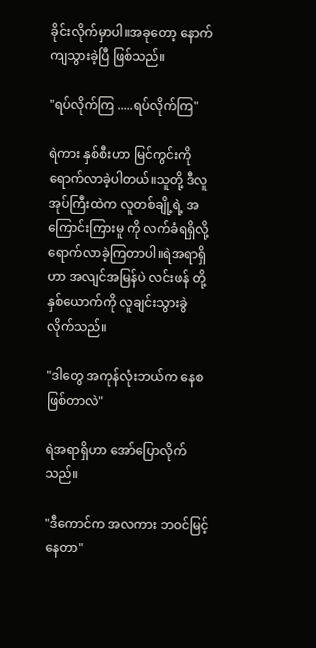ခိုင်းလိုက်မှာပါ။အခုတော့ နောက်ကျသွားခဲ့ပြီ ဖြစ်သည်။

"ရပ်လိုက်ကြ .....ရပ်လိုက်ကြ"

ရဲကား နှစ်စီးဟာ မြင်ကွင်းကို ရောက်လာခဲ့ပါတယ်။သူတို့ ဒီလူအုပ်ကြီးထဲက လူတစ်ချို့ရဲ့ အကြောင်းကြားမူ ကို လက်ခံရရှိလို့ ရောက်လာခဲ့ကြတာပါ။ရဲအရာရှိဟာ အလျင်အမြန်ပဲ လင်းဖန် တို့နှစ်ယောက်ကို လူချင်းသွားခွဲလိုက်သည်။

"ဒါတွေ အကုန်လုံးဘယ်က နေစဖြစ်တာလဲ"

ရဲအရာရှိဟာ အော်ပြောလိုက်သည်။

"ဒီကောင်က အလကား ဘဝင်မြင့်နေတာ"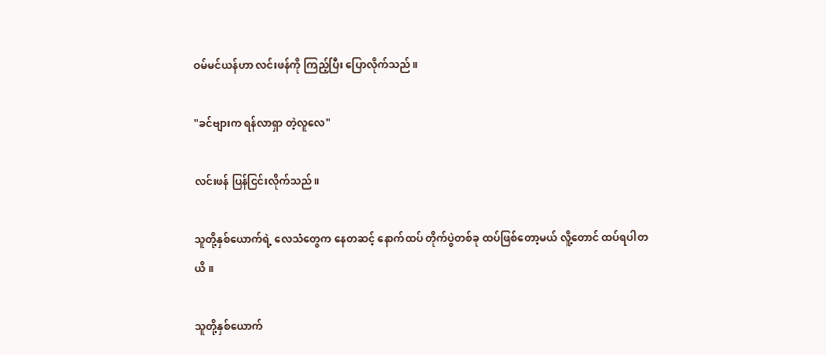ဝမ်မင်ယန်ဟာ လင်းဖန်ကို ကြည့်ပြီး ပြောလိုက်သည်။

"ခင်ဗျားက ရန်လာရှာ တဲ့လူလေ"

လင်းဖန် ပြန်ငြင်းလိုက်သည်။

သူတို့နှစ်ယောက်ရဲ့ လေသံတွေက နေတဆင့် နောက်ထပ် တိုက်ပွဲတစ်ခု ထပ်ဖြစ်တော့မယ် လိူ့တောင် ထပ်ရပါတယိ။

သူတို့နှစ်ယောက်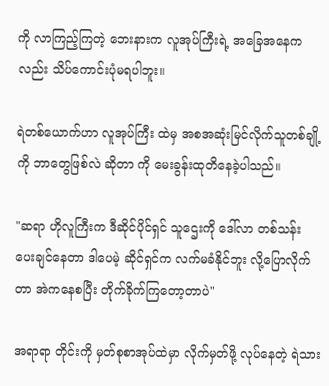ကို လာကြည့်ကြတဲ့ ဘေးနားက လူအုပ်ကြီးရဲ့ အခြေအနေကလည်း သိပ်ကောင်းပုံမရပါဘူး။

ရဲတစ်ယောက်ဟာ လူအုပ်ကြီး ထဲမှ အစအဆုံးမြင်လိုက်သူတစ်ချို့ကို ဘာတွေဖြစ်လဲ ဆိုတာ ကို မေးခွန်းထုတိနေခဲ့ပါသည်။

"ဆရာ ဟိုလူကြီးက ဒီဆိုင်ပိုင်ရှင် သူဌေးကို ဒေါ်လာ တစ်သန်း ပေးချင်နေတာ ဒါပေမဲ့ ဆိုင်ရှင်က လက်မခံနိုင်ဘူး လို့ပြောလိုက်တာ အဲကနေစပြီး တိုက်ခိုက်ကြတော့တာပဲ"

အရာရာ တိုင်းကို မှတ်စုစာအုပ်ထဲမှာ လိုက်မှတ်ဖို့ လုပ်နေတဲ့ ရဲသား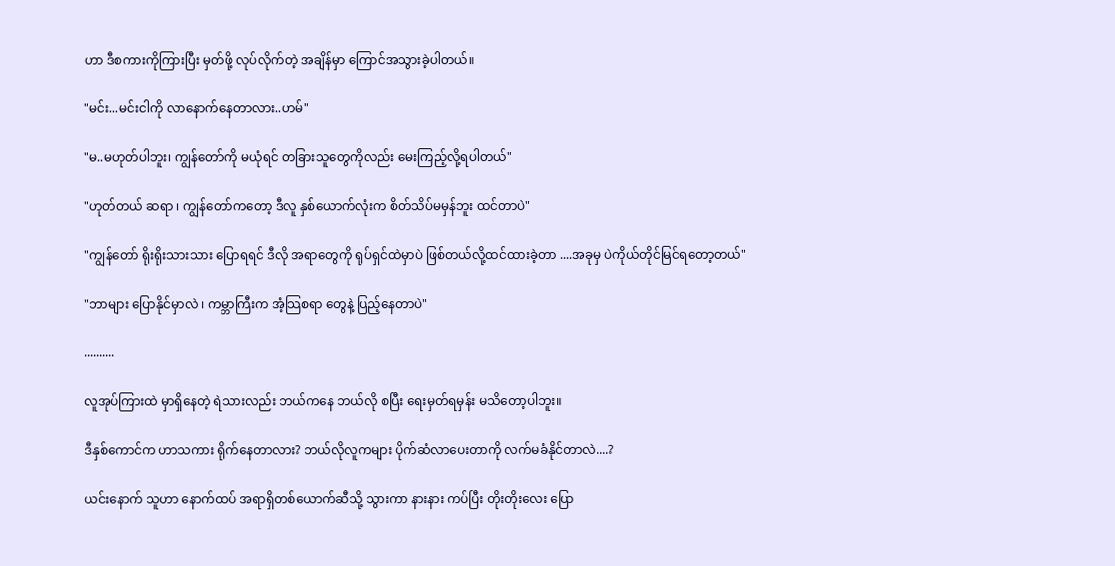ဟာ ဒီစကားကိုကြားပြီး မှတ်ဖို့ လုပ်လိုက်တဲ့ အချိန်မှာ ကြောင်အသွားခဲ့ပါတယ်။

"မင်း...မင်းငါကို လာနောက်နေတာလား..ဟမ်"

"မ..မဟုတ်ပါဘူး၊ ကျွန်တော်ကို မယုံရင် တခြားသူတွေကိုလည်း မေးကြည့်လို့ရပါတယ်"

"ဟုတ်တယ် ဆရာ ၊ ကျွန်တော်ကတော့ ဒီလူ နှစ်ယောက်လုံးက စိတ်သိပ်မမှန်ဘူး ထင်တာပဲ"

"ကျွန်တော် ရိုးရိုးသားသား ပြောရရင် ဒီလို အရာတွေကို ရုပ်ရှင်ထဲမှာပဲ ဖြစ်တယ်လို့ထင်ထားခဲ့တာ ....အခုမှ ပဲကိုယ်တိုင်မြင်ရတော့တယ်"

"ဘာများ ပြောနိုင်မှာလဲ ၊ ကမ္ဘာကြီးက အံ့သြစရာ တွေနဲ့ ပြည့်နေတာပဲ"

..........

လူအုပ်ကြားထဲ မှာရှိနေတဲ့ ရဲသားလည်း ဘယ်ကနေ ဘယ်လို စပြီး ရေးမှတ်ရမှန်း မသိတော့ပါဘူး။

ဒီနှစ်ကောင်က ဟာသကား ရိုက်နေတာလား? ဘယ်လိုလူကများ ပိုက်ဆံလာပေးတာကို လက်မခံနိုင်တာလဲ....?

ယင်းနောက် သူဟာ နောက်ထပ် အရာရှိတစ်ယောက်ဆီသို့ သွားကာ နားနား ကပ်ပြီး တိုးတိုးလေး ပြော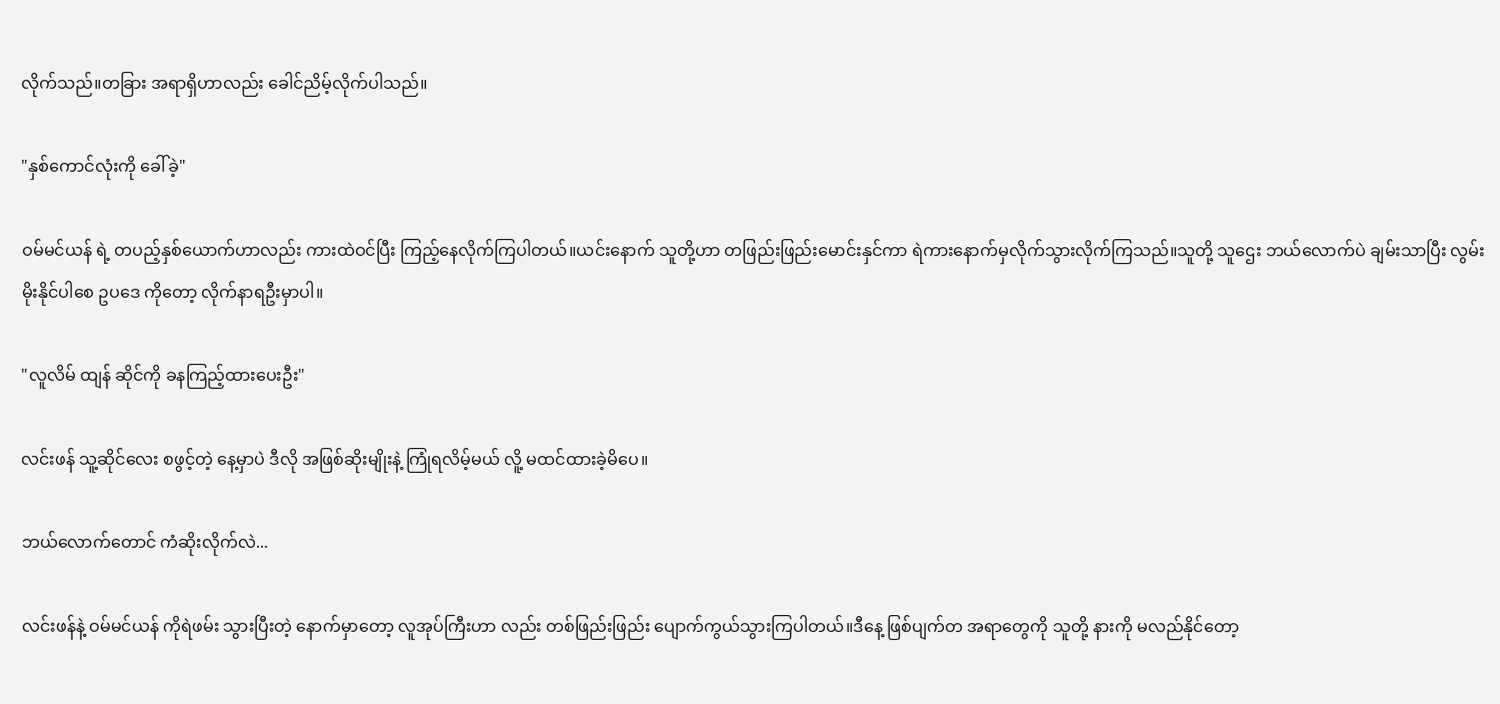လိုက်သည်။တခြား အရာရှိဟာလည်း ခေါင်ညိမ့်လိုက်ပါသည်။

"နှစ်ကောင်လုံးကို ခေါ်ခဲ့"

ဝမ်မင်ယန် ရဲ့ တပည့်နှစ်ယောက်ဟာလည်း ကားထဲဝင်ပြီး ကြည့်နေလိုက်ကြပါတယ်။ယင်းနောက် သူတို့ဟာ တဖြည်းဖြည်းမောင်းနှင်ကာ ရဲကားနောက်မှလိုက်သွားလိုက်ကြသည်။သူတို့ သူဌေး ဘယ်လောက်ပဲ ချမ်းသာပြီး လွမ်းမိုးနိုင်ပါစေ ဥပဒေ ကိုတော့ လိုက်နာရဦးမှာပါ။

"လူလိမ် ထျန် ဆိုင်ကို ခနကြည့်ထားပေးဦး"

လင်းဖန် သူ့ဆိုင်လေး စဖွင့်တဲ့ နေ့မှာပဲ ဒီလို အဖြစ်ဆိုးမျိုးနဲ့ ကြုံရလိမ့်မယ် လိူ့ မထင်ထားခဲ့မိပေ။

ဘယ်လောက်တောင် ကံဆိုးလိုက်လဲ...

လင်းဖန်နဲ့ ဝမ်မင်ယန် ကိုရဲဖမ်း သွားပြီးတဲ့ နောက်မှာတော့ လူအုပ်ကြီးဟာ လည်း တစ်ဖြည်းဖြည်း ပျောက်ကွယ်သွားကြပါတယ်။ဒီနေ့ ဖြစ်ပျက်တ အရာတွေကို သူတို့ နားကို မလည်နိုင်တော့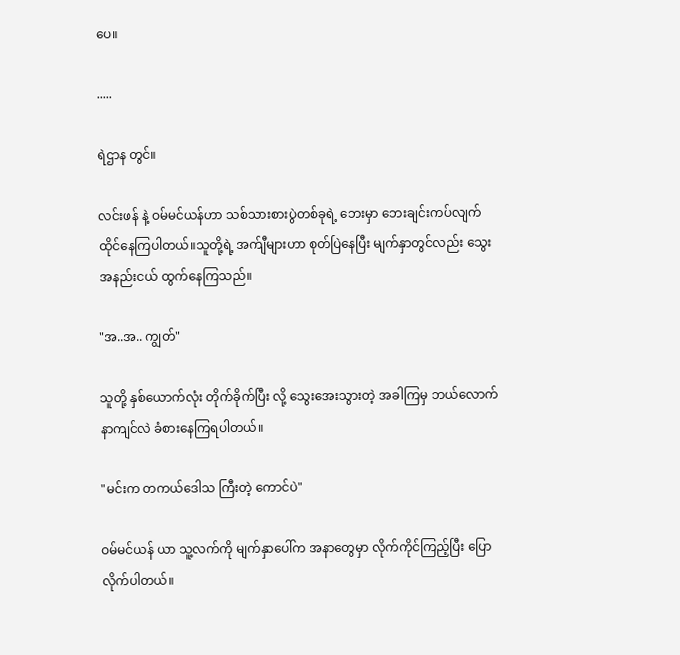ပေ။

.....

ရဲဌာန တွင်။

လင်းဖန် နဲ့ ဝမ်မင်ယန်ဟာ သစ်သားစားပွဲတစ်ခုရဲ့ ဘေးမှာ ဘေးချင်းကပ်လျက် ထိုင်နေကြပါတယ်။သူတို့ရဲ့ အက်ျီများဟာ စုတ်ပြဲနေပြီး မျက်နှာတွင်လည်း သွေး အနည်းငယ် ထွက်နေကြသည်။

"အ..အ.. ကျွတ်"

သူတို့ နှစ်ယောက်လုံး တိုက်ခိုက်ပြီး လို့ သွေးအေးသွားတဲ့ အခါကြမှ ဘယ်လောက်နာကျင်လဲ ခံစားနေကြရပါတယ်။

"မင်းက တကယ်ဒေါသ ကြီးတဲ့ ကောင်ပဲ"

ဝမ်မင်ယန် ယာ သူ့လက်ကို မျက်နှာပေါ်က အနာတွေမှာ လိုက်ကိုင်ကြည့်ပြီး ပြောလိုက်ပါတယ်။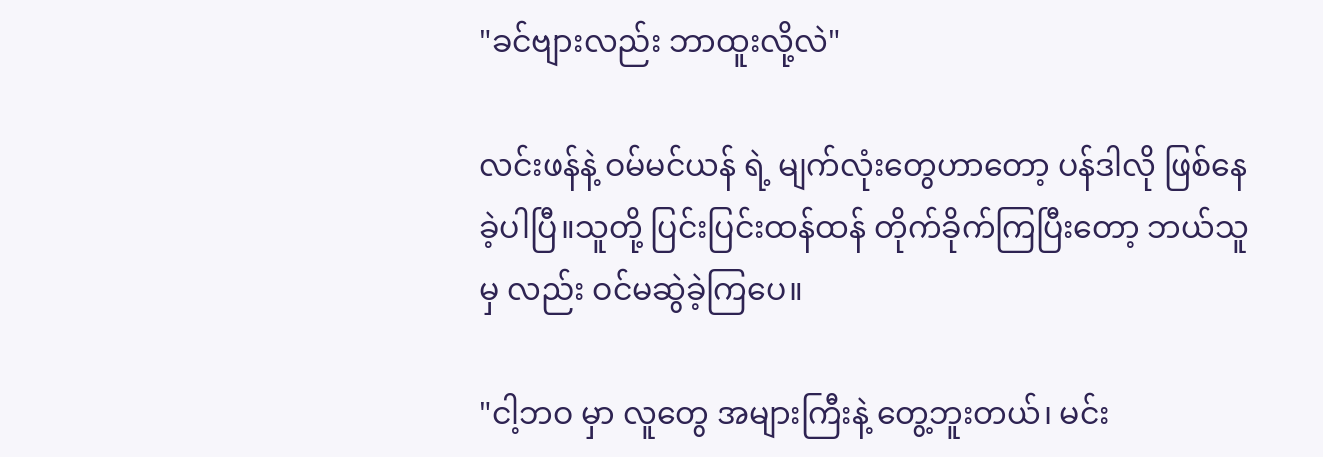"ခင်ဗျားလည်း ဘာထူးလို့လဲ"

လင်းဖန်နဲ့ ဝမ်မင်ယန် ရဲ့ မျက်လုံးတွေဟာတော့ ပန်ဒါလို ဖြစ်နေခဲ့ပါပြီ။သူတို့ ပြင်းပြင်းထန်ထန် တိုက်ခိုက်ကြပြီးတော့ ဘယ်သူမှ လည်း ဝင်မဆွဲခဲ့ကြပေ။

"ငါ့ဘဝ မှာ လူတွေ အများကြီးနဲ့ တွေ့ဘူးတယ်၊ မင်း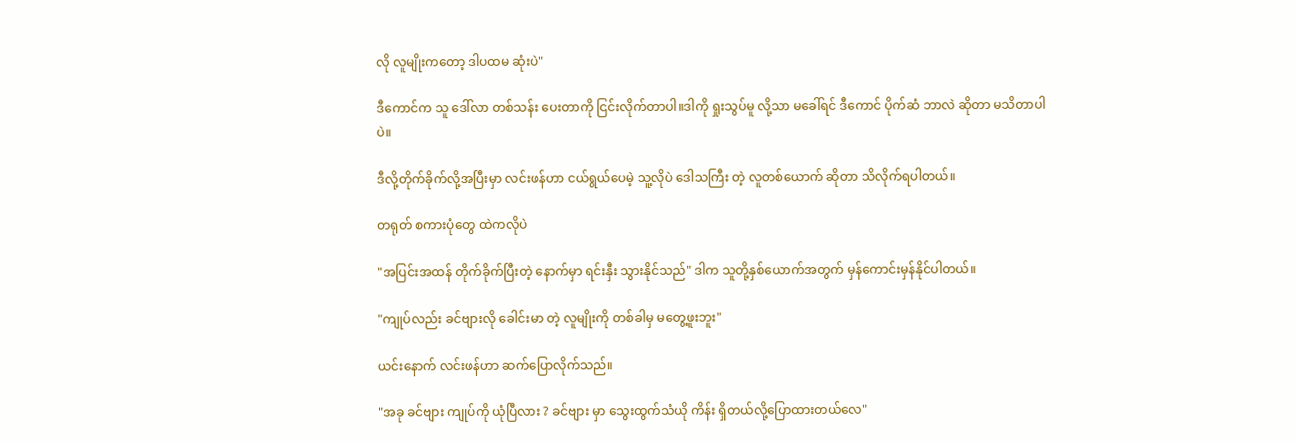လို လူမျိုးကတော့ ဒါပထမ ဆုံးပဲ"

ဒီကောင်က သူ ဒေါ်လာ တစ်သန်း ပေးတာကို ငြင်းလိုက်တာပါ။ဒါကို ရှုးသွပ်မူ လို့သာ မခေါ်ရင် ဒီကောင် ပိုက်ဆံ ဘာလဲ ဆိုတာ မသိတာပါပဲ။

ဒီလို့တိုက်ခိုက်လို့အပြီးမှာ လင်းဖန်ဟာ ငယ်ရွယ်ပေမဲ့ သူ့လိုပဲ ဒေါသကြီး တဲ့ လူတစ်ယောက် ဆိုတာ သိလိုက်ရပါတယ်။

တရုတ် စကားပုံတွေ ထဲကလိုပဲ

"အပြင်းအထန် တိုက်ခိုက်ပြီးတဲ့ နောက်မှာ ရင်းနှီး သွားနိုင်သည်" ဒါက သူတို့နှစ်ယောက်အတွက် မှန်ကောင်းမှန်နိုင်ပါတယ်။

"ကျုပ်လည်း ခင်ဗျားလို ခေါင်းမာ တဲ့ လူမျိုးကို တစ်ခါမှ မတွေ့ဖူးဘူး"

ယင်းနောက် လင်းဖန်ဟာ ဆက်ပြောလိုက်သည်။

"အခု ခင်ဗျား ကျုပ်ကို ယုံပြီလား ? ခင်ဗျား မှာ သွေးထွက်သံယို ကိန်း ရှိတယ်လို့ပြောထားတယ်လေ"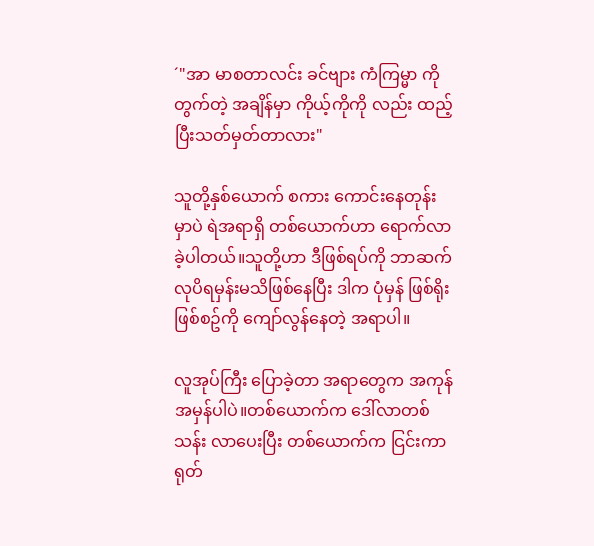´"အာ မာစတာလင်း ခင်ဗျား ကံကြမ္မာ ကိုတွက်တဲ့ အချိန်မှာ ကိုယ့်ကိုကို လည်း ထည့်ပြီးသတ်မှတ်တာလား"

သူတို့နှစ်ယောက် စကား ကောင်းနေတုန်းမှာပဲ ရဲအရာရှိ တစ်ယောက်ဟာ ရောက်လာခဲ့ပါတယ်။သူတို့ဟာ ဒီဖြစ်ရပ်ကို ဘာဆက်လုပိရမှန်းမသိဖြစ်နေပြီး ဒါက ပုံမှန် ဖြစ်ရိုးဖြစ်စဥ်ကို ကျော်လွန်နေတဲ့ အရာပါ။

လူအုပ်ကြီး ပြောခဲ့တာ အရာတွေက အကုန်အမှန်ပါပဲ။တစ်ယောက်က ဒေါ်လာတစ်သန်း လာပေးပြီး တစ်ယောက်က ငြင်းကာ ရုတ်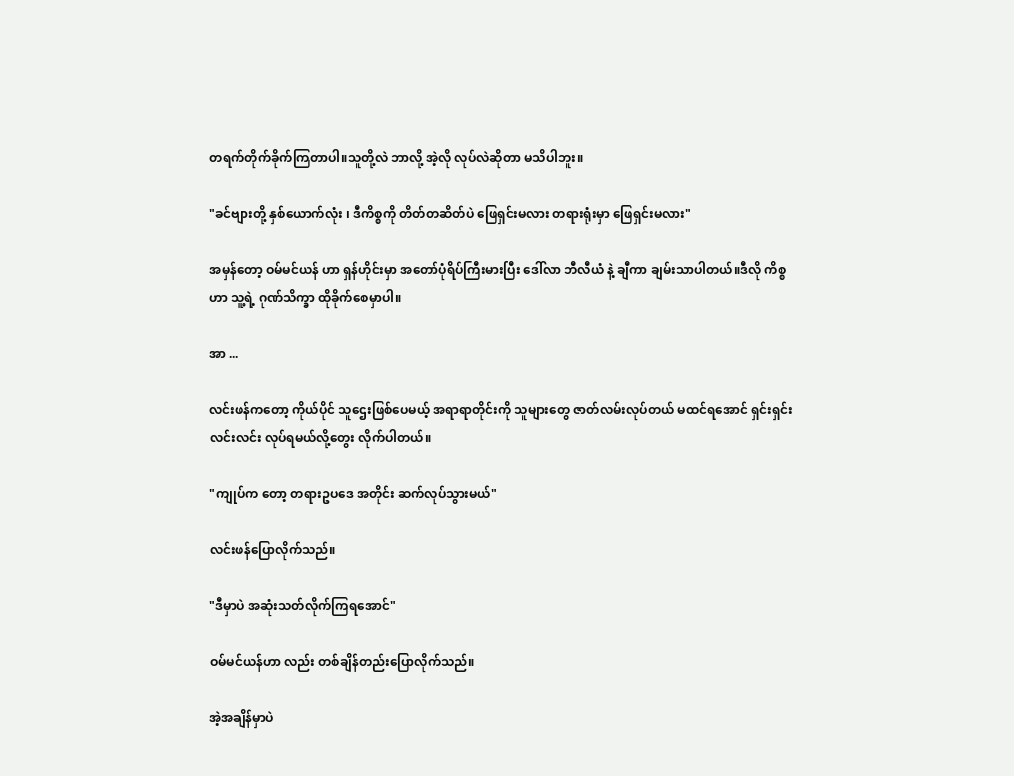တရက်တိုက်ခိုက်ကြတာပါ။သူတို့လဲ ဘာလို့ အဲ့လို လုပ်လဲဆိုတာ မသိပါဘူး။

"ခင်ဗျားတို့ နှစ်ယောက်လုံး ၊ ဒီကိစ္စကို တိတ်တဆိတ်ပဲ ဖြေရှင်းမလား တရားရုံးမှာ ဖြေရှင်းမလား"

အမှန်တော့ ဝမ်မင်ယန် ဟာ ရှန်ဟိုင်းမှာ အတော်ပုံရိပ်ကြီးမားပြီး ဒေါ်လာ ဘီလီယံ နဲ့ ချီကာ ချမ်းသာပါတယ်။ဒီလို ကိစ္စဟာ သူ့ရဲ့ ဂုဏ်သိက္ခာ ထိုခိုက်စေမှာပါ။

အာ ...

လင်းဖန်ကတော့ ကိုယ်ပိုင် သူဌေးဖြစ်ပေမယ့် အရာရာတိုင်းကို သူများတွေ ဇာတ်လမ်းလုပ်တယ် မထင်ရအောင် ရှင်းရှင်းလင်းလင်း လုပ်ရမယ်လို့တွေး လိုက်ပါတယ်။

"ကျုပ်က တော့ တရားဥပဒေ အတိုင်း ဆက်လုပ်သွားမယ်"

လင်းဖန်ပြောလိုက်သည်။

"ဒီမှာပဲ အဆုံးသတ်လိုက်ကြရအောင်"

ဝမ်မင်ယန်ဟာ လည်း တစ်ချိန်တည်းပြောလိုက်သည်။

အဲ့အချိန်မှာပဲ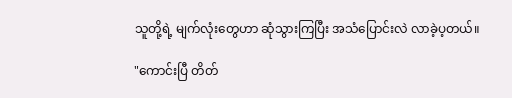သူတို့ရဲ့ မျက်လုံးတွေဟာ ဆုံသွားကြပြီး အသံပြောင်းလဲ လာခဲ့ပ့တယ်။

"ကောင်းပြီ တိတ်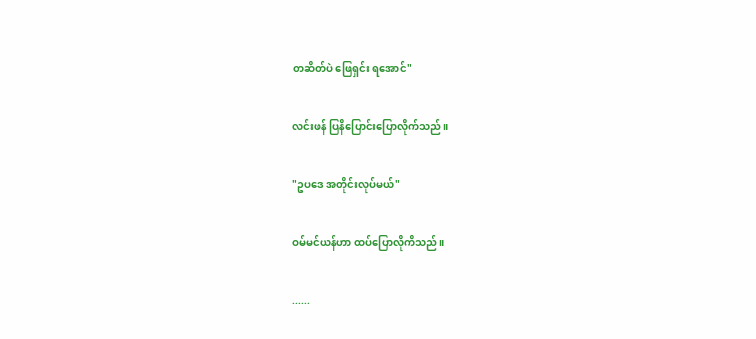တဆိတ်ပဲ ဖြေရှင်း ရအောင်"

လင်းဖန် ပြနိပြောင်းပြောလိုက်သည်။

"ဥပဒေ အတိုင်းလုပ်မယ်"

ဝမ်မင်ယန်ဟာ ထပ်ပြောလိုကိသည်။

......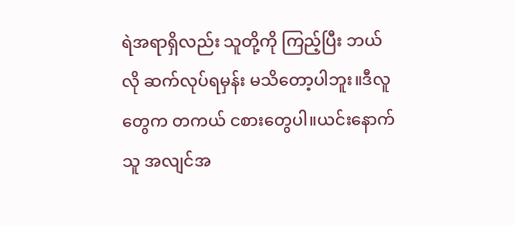ရဲအရာရှိလည်း သူတို့ကို ကြည့်ပြီး ဘယ်လို ဆက်လုပ်ရမှန်း မသိတော့ပါဘူး။ဒီလူတွေက တကယ် ငစားတွေပါ။ယင်းနောက် သူ အလျင်အ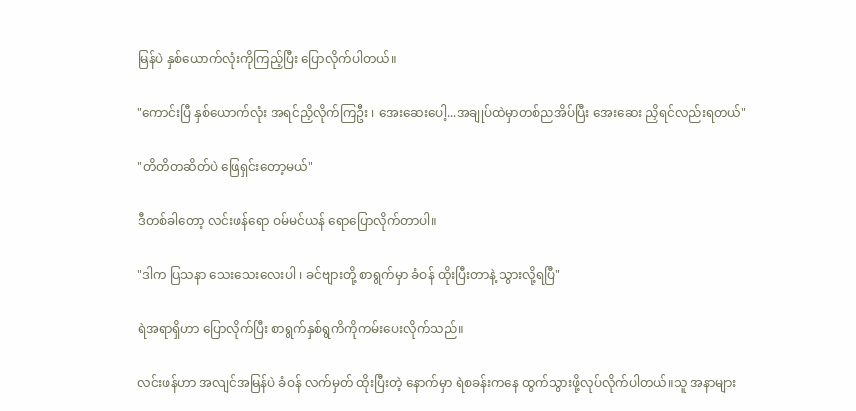မြန်ပဲ နှစ်ယောက်လုံးကိုကြည့်ပြီး ပြောလိုက်ပါတယ်။

"ကောင်းပြီ နှစ်ယောက်လုံး အရင်ညှိလိုက်ကြဦး ၊ အေးဆေးပေါ့...အချုပ်ထဲမှာတစ်ညအိပ်ပြီး အေးဆေး ညှိရင်လည်းရတယ်"

"တိတိတဆိတ်ပဲ ဖြေရှင်းတော့မယ်"

ဒီတစ်ခါတော့ လင်းဖန်ရော ဝမ်မင်ယန် ရောပြောလိုက်တာပါ။

"ဒါက ပြသနာ သေးသေးလေးပါ ၊ ခင်ဗျားတို့ စာရွက်မှာ ခံဝန် ထိုးပြီးတာနဲ့ သွားလို့ရပြီ"

ရဲအရာရှိဟာ ပြောလိုက်ပြီး စာရွက်နှစ်ရွကိကိုကမ်းပေးလိုက်သည်။

လင်းဖန်ဟာ အလျင်အမြန်ပဲ ခံဝန် လက်မှတ် ထိုးပြီးတဲ့ နောက်မှာ ရဲစခန်းကနေ ထွက်သွားဖို့လုပ်လိုက်ပါတယ်။သူ အနာများ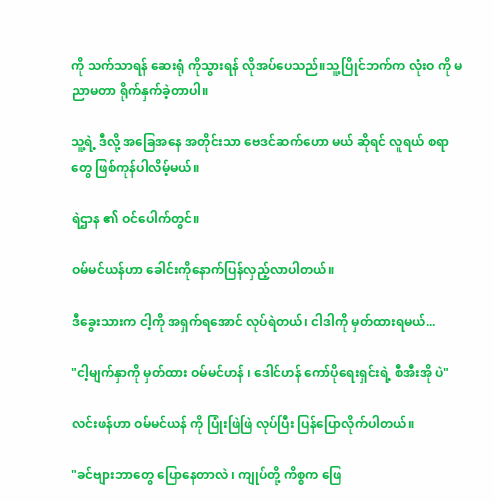ကို သက်သာရန် ဆေးရုံ ကိုသွားရန် လိုအပ်ပေသည်။သူ့ပြိုင်ဘက်က လုံးဝ ကို မညာမတာ ရိုက်နှက်ခဲ့တာပါ။

သူ့ရဲ့ ဒီလို့ အခြေအနေ အတိုင်းသာ ဗေဒင်ဆက်ဟော မယ် ဆိုရင် လူရယ် စရာတွေ ဖြစ်ကုန်ပါလိမ့်မယ်။

ရဲဌာန ၏ ဝင်ပေါက်တွင်။

ဝမ်မင်ယန်ဟာ ခေါင်းကိုနောက်ပြန်လှည့်လာပါတယ်။

ဒီခွေးသားက ငါ့ကို အရှက်ရအောင် လုပ်ရဲတယ်၊ ငါဒါကို မှတ်ထားရမယ်...

"ငါ့မျက်နှာကို မှတ်ထား ဝမ်မင်ဟန် ၊ ဒေါင်ဟန် ကော်ပိုရေးရှင်းရဲ့ စီအီးအို ပဲ"

လင်းဖန်ဟာ ဝမ်မင်ယန် ကို ပြုံးဖြဲဖြဲ လုပ်ပြီး ပြန်ပြောလိုက်ပါတယ်။

"ခင်ဗျားဘာတွေ ပြောနေတာလဲ ၊ ကျုပ်တို့ ကိစ္စက ဖြေ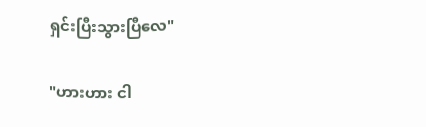ရှင်းပြီးသွားပြီလေ"

"ဟားဟား ငါ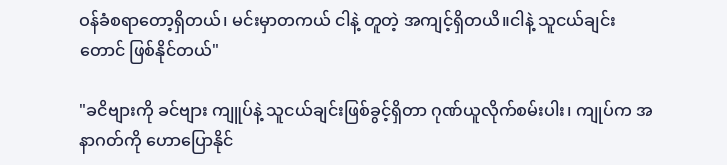ဝန်ခံစရာတော့ရှိတယ်၊ မင်းမှာတကယ် ငါနဲ့ တူတဲ့ အကျင့်ရှိတယိ။ငါနဲ့ သူငယ်ချင်းတောင် ဖြစ်နိုင်တယ်"

"ခငိဗျားကို ခင်ဗျား ကျူပ်နဲ့ သူငယ်ချင်းဖြစ်ခွင့်ရှိတာ ဂုဏ်ယူလိုက်စမ်းပါး၊ ကျုပ်က အနာဂတ်ကို ဟောပြောနိုင်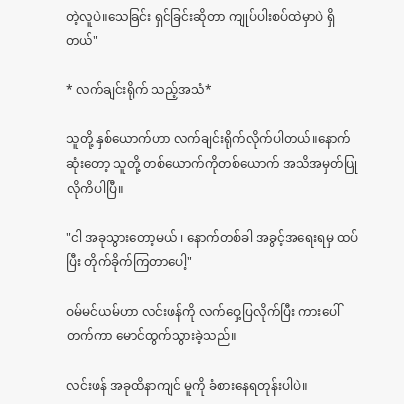တဲ့လူပဲ။သေခြင်း ရှင်ခြင်းဆိုတာ ကျုပ်ပါးစပ်ထဲမှာပဲ ရှိတယ်"

* လက်ချင်းရိုက် သည့်အသံ*

သူတို့ နှစ်ယောက်ဟာ လက်ချင်းရိုက်လိုက်ပါတယ်။နောက်ဆုံးတော့ သူတို့ တစ်ယောက်ကိုတစ်ယောက် အသိအမှတ်ပြုလိုကိပါပြီ။

"ငါ အခုသွားတော့မယ် ၊ နောက်တစ်ခါ အခွင့်အရေးရမှ ထပ်ပြီး တိုက်ခိုက်ကြတာပေါ့"

ဝမ်မင်ယမ်ဟာ လင်းဖန်ကို လက်ဝှေ့ပြလိုက်ပြီး ကားပေါ်တက်ကာ မောင်ထွက်သွားခဲ့သည်။

လင်းဖန် အခုထိနာကျင် မူကို ခံစားနေရတုန်းပါပဲ။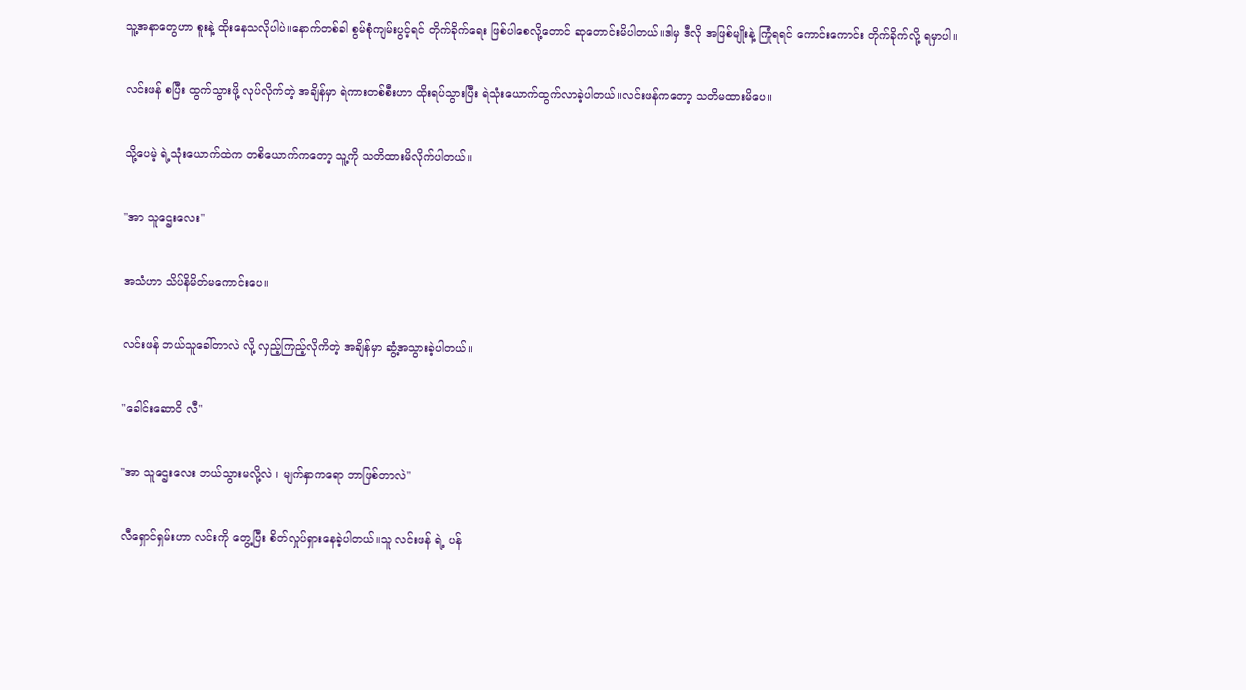သူ့အနာတွေဟာ စူးနဲ့ ထိုးနေသလိုပါပဲ။နောက်တစ်ခါ စွမ်စုံကျမ်းပွင့်ရင် တိုက်ခိုက်ရေး ဖြစ်ပါစေလို့တောင် ဆုတောင်းမိပါတယ်။ဒါမှ ဒီလို အဖြစ်မျိုးနဲ့ ကြုံရရင် ကောင်းကောင်း တိုက်ခိုက်လို့ ရမှာပါ။

လင်းဖန် စပြီး ထွက်သွားဖို့ လုပ်လိုက်တဲ့ အချိန်မှာ ရဲကားတစ်စီးဟာ ထိုးရပ်သွားပြီး ရဲသုံးယောက်ထွက်လာခဲ့ပါတယ်။လင်းဖန်ကတော့ သတိမထားမိပေ။

သို့ပေမဲ့ ရဲ့သုံးယောက်ထဲက တစိယောက်ကတော့ သူ့ကို သတိထားမိလိုက်ပါတယ်။

"အာ သူဌေးလေး"

အသံဟာ သိပ်နိမိတ်မကောင်းပေ။

လင်းဖန် ဘယ်သူခေါ်တာလဲ လို့ လှည့်ကြည့်လိုကိတဲ့ အချိန်မှာ ဆွံ့အသွားခဲ့ပါတယ်။

"ခေါင်းဆောငိ လီ"

"အာ သူဌေးလေး ဘယ်သွားမလို့လဲ ၊ မျက်နှာကရော ဘာဖြစ်တာလဲ"

လီရှောင်ရှမ်းဟာ လင်းကို တွေ့ပြီး စိတ်လှုပ်ရှားနေခဲ့ပါတယ်။သူ လင်းဖန် ရဲ့ ပန်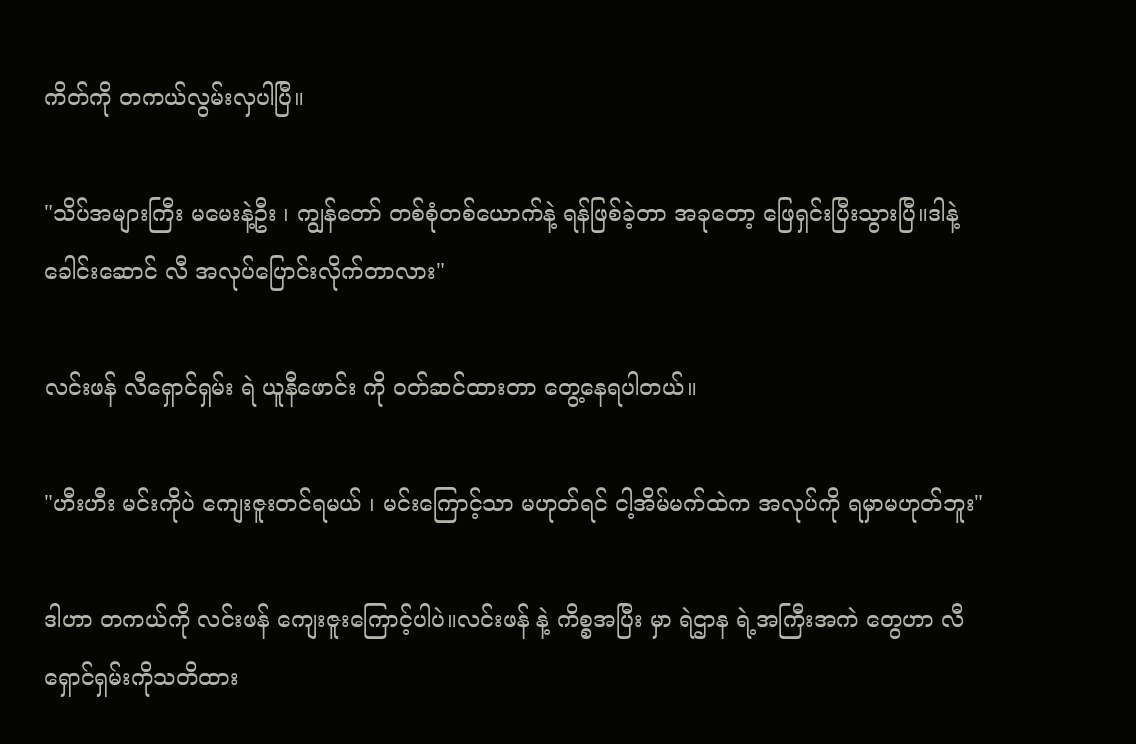ကိတ်ကို တကယ်လွမ်းလှပါပြီ။

"သိပ်အများကြီး မမေးနဲ့ဦး ၊ ကျွန်တော် တစ်စုံတစ်ယောက်နဲ့ ရန်ဖြစ်ခဲ့တာ အခုတော့ ဖြေရှင်းပြီးသွားပြီ။ဒါနဲ့ ခေါင်းဆောင် လီ အလုပ်ပြောင်းလိုက်တာလား"

လင်းဖန် လီရှောင်ရှမ်း ရဲ ယူနီဖောင်း ကို ဝတ်ဆင်ထားတာ တွေ့နေရပါတယ်။

"ဟီးဟီး မင်းကိုပဲ ကျေးဇူးတင်ရမယ် ၊ မင်းကြောင့်သာ မဟုတ်ရင် ငါ့အိမ်မက်ထဲက အလုပ်ကို ရမှာမဟုတ်ဘူး"

ဒါဟာ တကယ်ကို လင်းဖန် ကျေးဇူးကြောင့်ပါပဲ။လင်းဖန် နဲ့ ကိစ္စအပြီး မှာ ရဲဌာန ရဲ့အကြီးအကဲ တွေဟာ လီရှောင်ရှမ်းကိုသတိထား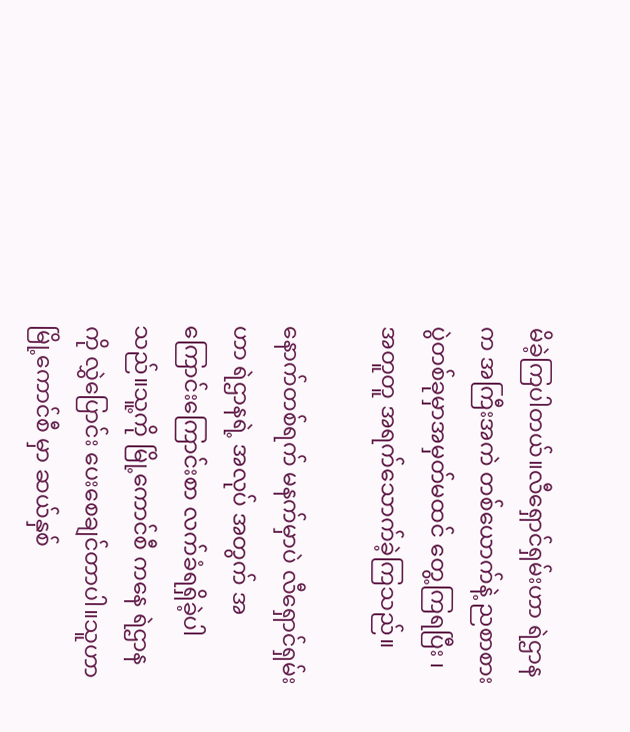မိခဲ့ကြပါတယ်။လီရှောင်ရှမ်းဟာ ရဲဌာနက အကြီးအကဲ တစ်ယောက်နဲ့ ညစာစားပွဲတစ်ခုမှာအမှတ်မထင် တွေ့ကြရပြီး ၊ အတူတူ အရက်သောက်ခဲ့ကြသည်။

နောက်တစ်ရက် မနက်မှာပဲ လီရှောင်ရှမ်းဟာ ရဲဌာနရဲ့ အလုပ် အတွက် အကြောင်းကြောင်းစာ လက်ခံရရှိခဲ့ပါသည်။သူ့ကို မြို့ကောင်စီ ကနေ ရဲဌာန ကို လွှဲပြောင်း ပေးစေချင်တာပါ။သူဟာ မြို့ကောင်စီ မှာ ဆယ်နှစ်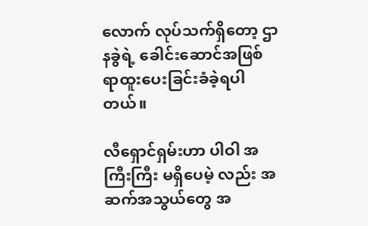လောက် လုပ်သက်ရှိတော့ ဌာနခွဲရဲ့ ခေါင်းဆောင်အဖြစ် ရာထူးပေးခြင်းခံခဲ့ရပါတယ်။

လီရှောင်ရှမ်းဟာ ပါဝါ အကြီးကြီး မရှိပေမဲ့ လည်း အဆက်အသွယ်တွေ အ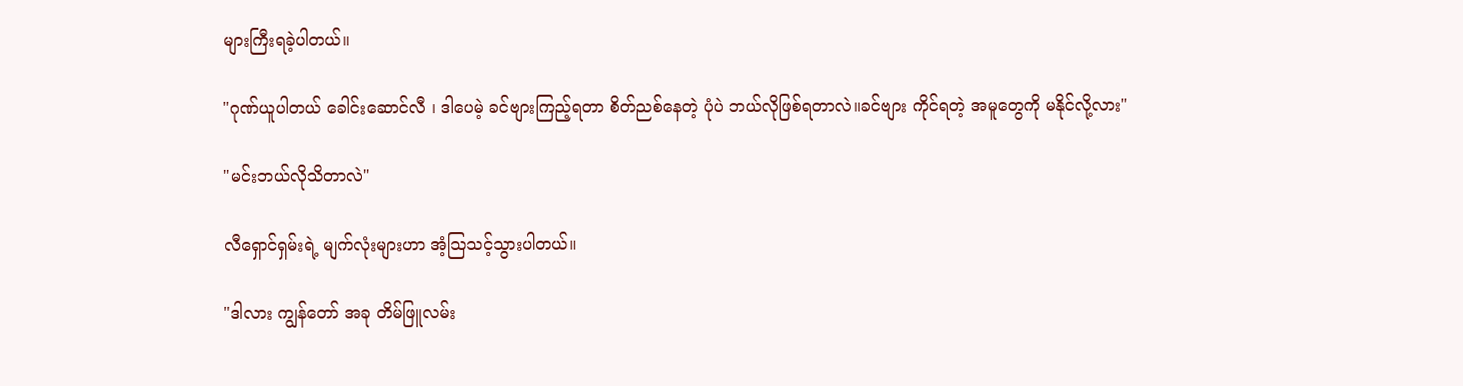များကြီးရခဲ့ပါတယ်။

"ဂုဏ်ယူပါတယ် ခေါင်းဆောင်လီ ၊ ဒါပေမဲ့ ခင်ဗျားကြည့်ရတာ စိတ်ညစ်နေတဲ့ ပုံပဲ ဘယ်လိုဖြစ်ရတာလဲ။ခင်ဗျား ကိုင်ရတဲ့ အမူတွေကို မနိုင်လို့လား"

"မင်းဘယ်လိုသိတာလဲ"

လီရှောင်ရှမ်းရဲ့ မျက်လုံးများဟာ အံ့သြသင့်သွားပါတယ်။

"ဒါလား ကျွန်တော် အခု တိမ်ဖြူလမ်း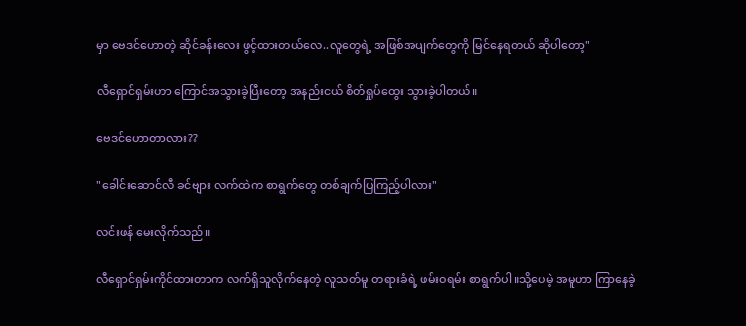မှာ ဗေဒင်ဟောတဲ့ ဆိုင်ခန်းလေး ဖွင့်ထားတယ်လေ..လူတွေရဲ့ အဖြစ်အပျက်တွေကို မြင်နေရတယ် ဆိုပါတော့"

လီရှောင်ရှမ်းဟာ ကြောင်အသွားခဲ့ပြီးတော့ အနည်းငယ် စိတ်ရှုပ်ထွေး သွားခဲ့ပါတယ်။

ဗေဒင်ဟောတာလား??

"ခေါင်းဆောင်လီ ခင်ဗျား လက်ထဲက စာရွက်တွေ တစ်ချက်ပြကြည့်ပါလား"

လင်းဖန် မေးလိုက်သည်။

လီရှောင်ရှမ်းကိုင်ထားတာက လက်ရှိသူလိုက်နေတဲ့ လူသတ်မူ တရားခံရဲ့ ဖမ်းဝရမ်း စာရွက်ပါ။သို့ပေမဲ့ အမူဟာ ကြာနေခဲ့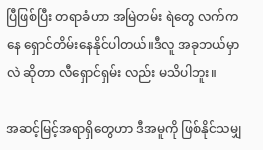ပြီဖြစ်ပြီး တရာခံဟာ အမြဲတမ်း ရဲတွေ လက်ကနေ ရှောင်တိမ်းနေနိုင်ပါတယ်။ဒီလူ အခုဘယ်မှာလဲ ဆိုတာ လီရှောင်ရှမ်း လည်း မသိပါဘူး။

အဆင့်မြင့်အရာရှိတွေဟာ ဒီအမူကို ဖြစ်နိုင်သမျှ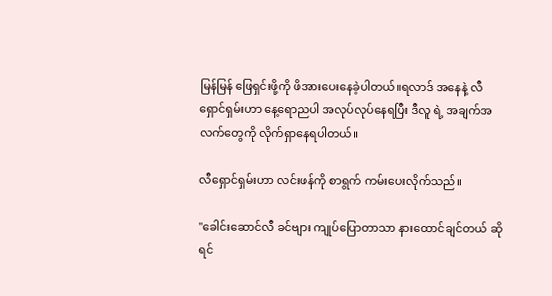မြန်မြန် ဖြေရှင်းဖို့ကို ဖိအားပေးနေခဲ့ပါတယ်။ရလာဒ် အနေနဲ့ လီရှောင်ရှမ်းဟာ နေ့ရောညပါ အလုပ်လုပ်နေရပြီး ဒီလူ ရဲ့ အချက်အလက်တွေကို လိုက်ရှာနေရပါတယ်။

လီရှောင်ရှမ်းဟာ လင်းဖန်ကို စာရွက် ကမ်းပေးလိုက်သည်။

"ခေါင်းဆောင်လီ ခင်ဗျား ကျုပ်ပြောတာသာ နားထောင်ချင်တယ် ဆိုရင်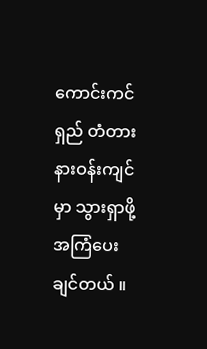ကောင်းကင်ရှည် တံတား နားဝန်းကျင်မှာ သွားရှာဖို့ အကြံပေးချင်တယ် ။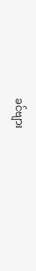ခင်ဗျား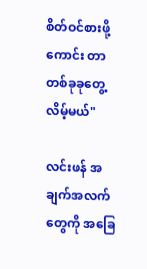စိတ်ဝင်စားဖို့ကောင်း တာတစ်ခုခုတွေ့လိမ့်မယ်"

လင်းဖန် အချက်အလက်တွေကို အခြေ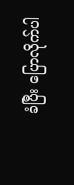ခံပြီး ပြောလိုက်ပါ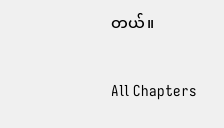တယ်။

All Chapters